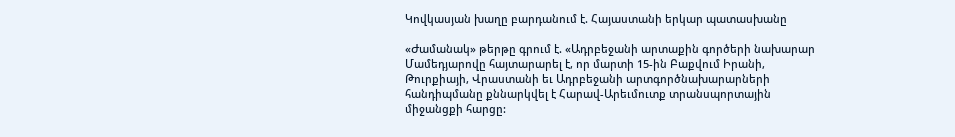Կովկասյան խաղը բարդանում է. Հայաստանի երկար պատասխանը

«Ժամանակ» թերթը գրում է. «Ադրբեջանի արտաքին գործերի նախարար Մամեդյարովը հայտարարել է, որ մարտի 15-ին Բաքվում Իրանի, Թուրքիայի, Վրաստանի եւ Ադրբեջանի արտգործնախարարների հանդիպմանը քննարկվել է Հարավ-Արեւմուտք տրանսպորտային միջանցքի հարցը: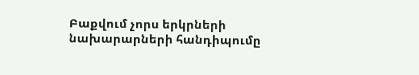Բաքվում չորս երկրների նախարարների հանդիպումը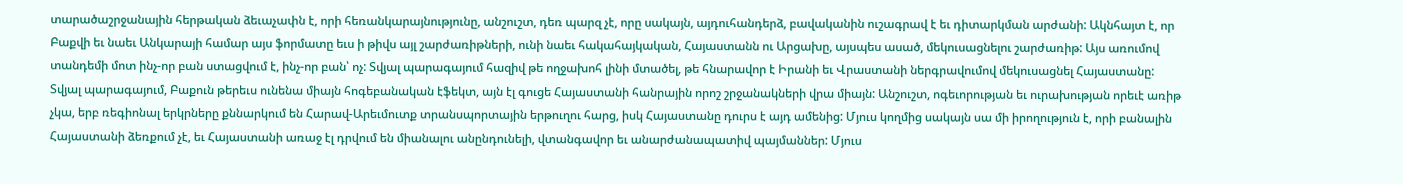տարածաշրջանային հերթական ձեւաչափն է, որի հեռանկարայնությունը, անշուշտ, դեռ պարզ չէ, որը սակայն, այդուհանդերձ, բավականին ուշագրավ է եւ դիտարկման արժանի: Ակնհայտ է, որ Բաքվի եւ նաեւ Անկարայի համար այս ֆորմատը եւս ի թիվս այլ շարժառիթների, ունի նաեւ հակահայկական, Հայաստանն ու Արցախը, այսպես ասած, մեկուսացնելու շարժառիթ: Այս առումով տանդեմի մոտ ինչ-որ բան ստացվում է, ինչ-որ բան՝ ոչ: Տվյալ պարագայում հազիվ թե ողջախոհ լինի մտածել, թե հնարավոր է Իրանի եւ Վրաստանի ներգրավումով մեկուսացնել Հայաստանը: Տվյալ պարագայում, Բաքուն թերեւս ունենա միայն հոգեբանական էֆեկտ, այն էլ գուցե Հայաստանի հանրային որոշ շրջանակների վրա միայն: Անշուշտ, ոգեւորության եւ ուրախության որեւէ առիթ չկա, երբ ռեգիոնալ երկրները քննարկում են Հարավ-Արեւմուտք տրանսպորտային երթուղու հարց, իսկ Հայաստանը դուրս է այդ ամենից: Մյուս կողմից սակայն սա մի իրողություն է, որի բանալին Հայաստանի ձեռքում չէ, եւ Հայաստանի առաջ էլ դրվում են միանալու անընդունելի, վտանգավոր եւ անարժանապատիվ պայմաններ: Մյուս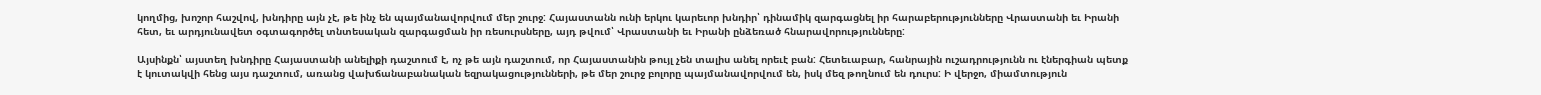կողմից, խոշոր հաշվով, խնդիրը այն չէ, թե ինչ են պայմանավորվում մեր շուրջ: Հայաստանն ունի երկու կարեւոր խնդիր՝ դինամիկ զարգացնել իր հարաբերությունները Վրաստանի եւ Իրանի հետ, եւ արդյունավետ օգտագործել տնտեսական զարգացման իր ռեսուրսները, այդ թվում՝ Վրաստանի եւ Իրանի ընձեռած հնարավորությունները:

Այսինքն՝ այստեղ խնդիրը Հայաստանի անելիքի դաշտում է, ոչ թե այն դաշտում, որ Հայաստանին թույլ չեն տալիս անել որեւէ բան: Հետեւաբար, հանրային ուշադրությունն ու էներգիան պետք է կուտակվի հենց այս դաշտում, առանց վախճանաբանական եզրակացությունների, թե մեր շուրջ բոլորը պայմանավորվում են, իսկ մեզ թողնում են դուրս: Ի վերջո, միամտություն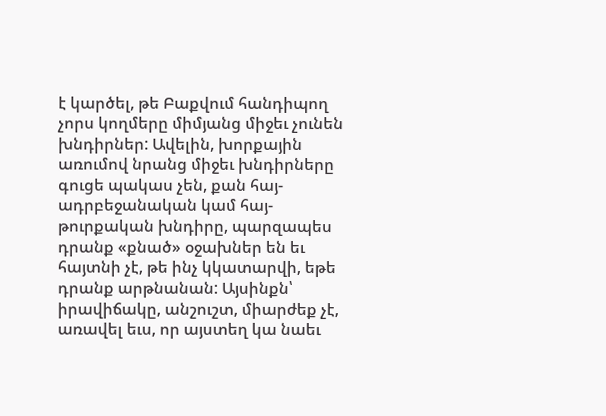է կարծել, թե Բաքվում հանդիպող չորս կողմերը միմյանց միջեւ չունեն խնդիրներ: Ավելին, խորքային առումով նրանց միջեւ խնդիրները գուցե պակաս չեն, քան հայ-ադրբեջանական կամ հայ-թուրքական խնդիրը, պարզապես դրանք «քնած» օջախներ են եւ հայտնի չէ, թե ինչ կկատարվի, եթե դրանք արթնանան: Այսինքն՝ իրավիճակը, անշուշտ, միարժեք չէ, առավել եւս, որ այստեղ կա նաեւ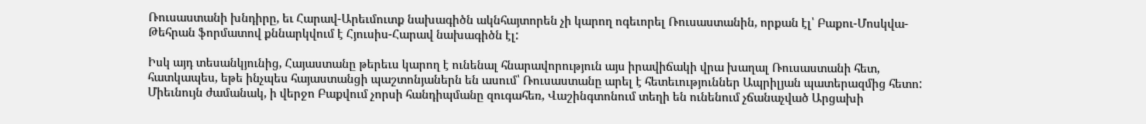Ռուսաստանի խնդիրը, եւ Հարավ-Արեւմուտք նախագիծն ակնհայտորեն չի կարող ոգեւորել Ռուսաստանին, որքան էլ՝ Բաքու-Մոսկվա-Թեհրան ֆորմատով քննարկվում է Հյուսիս-Հարավ նախագիծն էլ:

Իսկ այդ տեսանկյունից, Հայաստանը թերեւս կարող է ունենալ հնարավորություն այս իրավիճակի վրա խաղալ Ռուսաստանի հետ, հատկապես, եթե ինչպես հայաստանցի պաշտոնյաներն են ասում՝ Ռուսաստանը արել է հետեւություններ Ապրիլյան պատերազմից հետո: Միեւնույն ժամանակ, ի վերջո Բաքվում չորսի հանդիպմանը զուգահեռ, Վաշինգտոնում տեղի են ունենում չճանաչված Արցախի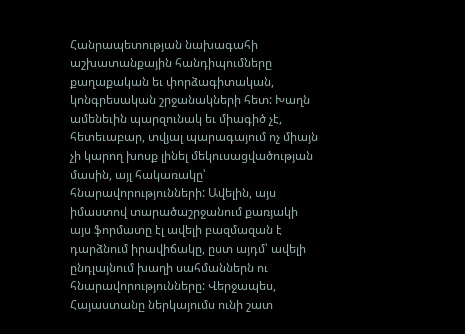Հանրապետության նախագահի աշխատանքային հանդիպումները քաղաքական եւ փորձագիտական, կոնգրեսական շրջանակների հետ: Խաղն ամենեւին պարզունակ եւ միագիծ չէ, հետեւաբար, տվյալ պարագայում ոչ միայն չի կարող խոսք լինել մեկուսացվածության մասին, այլ հակառակը՝ հնարավորությունների: Ավելին, այս իմաստով տարածաշրջանում քառյակի այս ֆորմատը էլ ավելի բազմազան է դարձնում իրավիճակը, ըստ այդմ՝ ավելի ընդլայնում խաղի սահմաններն ու հնարավորությունները: Վերջապես, Հայաստանը ներկայումս ունի շատ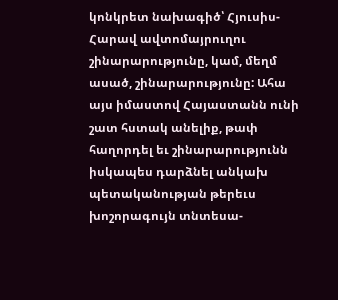կոնկրետ նախագիծ՝ Հյուսիս-Հարավ ավտոմայրուղու շինարարությունը, կամ, մեղմ ասած, շինարարությունը: Ահա այս իմաստով Հայաստանն ունի շատ հստակ անելիք, թափ հաղորդել եւ շինարարությունն իսկապես դարձնել անկախ պետականության թերեւս խոշորագույն տնտեսա-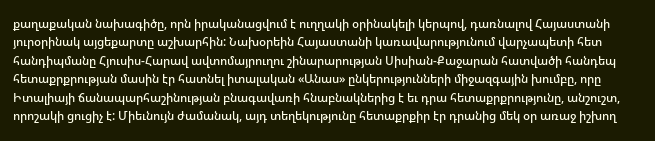քաղաքական նախագիծը, որն իրականացվում է ուղղակի օրինակելի կերպով, դառնալով Հայաստանի յուրօրինակ այցեքարտը աշխարհին: Նախօրեին Հայաստանի կառավարությունում վարչապետի հետ հանդիպմանը Հյուսիս-Հարավ ավտոմայրուղու շինարարության Սիսիան-Քաջարան հատվածի հանդեպ հետաքրքրության մասին էր հատնել իտալական «Անաս» ընկերությունների միջազգային խումբը, որը Իտալիայի ճանապարհաշինության բնագավառի հնաբնակներից է եւ դրա հետաքրքրությունը, անշուշտ, որոշակի ցուցիչ է: Միեւնույն ժամանակ, այդ տեղեկությունը հետաքրքիր էր դրանից մեկ օր առաջ իշխող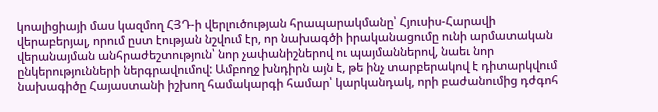կոալիցիայի մաս կազմող ՀՅԴ-ի վերլուծության հրապարակմանը՝ Հյուսիս-Հարավի վերաբերյալ, որում ըստ էության նշվում էր, որ նախագծի իրականացումը ունի արմատական վերանայման անհրաժեշտություն՝ նոր չափանիշներով ու պայմաններով, նաեւ նոր ընկերությունների ներգրավումով: Ամբողջ խնդիրն այն է, թե ինչ տարբերակով է դիտարկվում նախագիծը Հայաստանի իշխող համակարգի համար՝ կարկանդակ, որի բաժանումից դժգոհ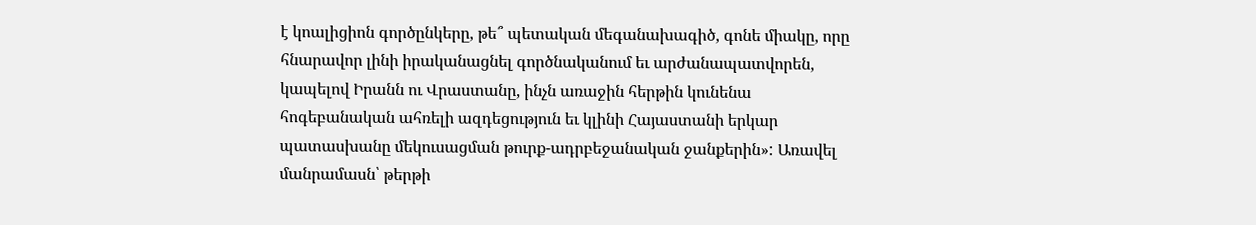է կոալիցիոն գործընկերը, թե՞ պետական մեգանախագիծ, գոնե միակը, որը հնարավոր լինի իրականացնել գործնականում եւ արժանապատվորեն, կապելով Իրանն ու Վրաստանը, ինչն առաջին հերթին կունենա հոգեբանական ահռելի ազդեցություն եւ կլինի Հայաստանի երկար պատասխանը մեկուսացման թուրք-ադրբեջանական ջանքերին»: Առավել մանրամասն՝ թերթի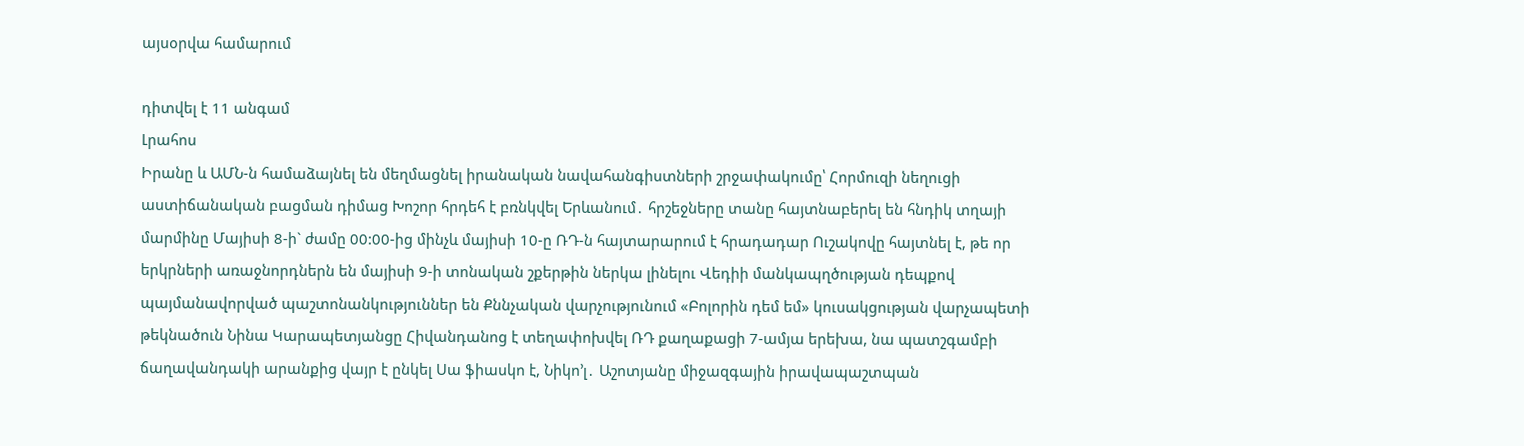այսօրվա համարում

դիտվել է 11 անգամ
Լրահոս
Իրանը և ԱՄՆ-ն համաձայնել են մեղմացնել իրանական նավահանգիստների շրջափակումը՝ Հորմուզի նեղուցի աստիճանական բացման դիմաց Խոշոր հրդեհ է բռնկվել Երևանում․ հրշեջները տանը հայտնաբերել են հնդիկ տղայի մարմինը Մայիսի 8-ի` ժամը 00:00-ից մինչև մայիսի 10-ը ՌԴ-ն հայտարարում է հրադադար Ուշակովը հայտնել է, թե որ երկրների առաջնորդներն են մայիսի 9-ի տոնական շքերթին ներկա լինելու Վեդիի մանկապղծության դեպքով պայմանավորված պաշտոնանկություններ են Քննչական վարչությունում «Բոլորին դեմ եմ» կուսակցության վարչապետի թեկնածուն Նինա Կարապետյանցը Հիվանդանոց է տեղափոխվել ՌԴ քաղաքացի 7-ամյա երեխա, նա պատշգամբի ճաղավանդակի արանքից վայր է ընկել Սա ֆիասկո է, Նիկո’լ․ Աշոտյանը միջազգային իրավապաշտպան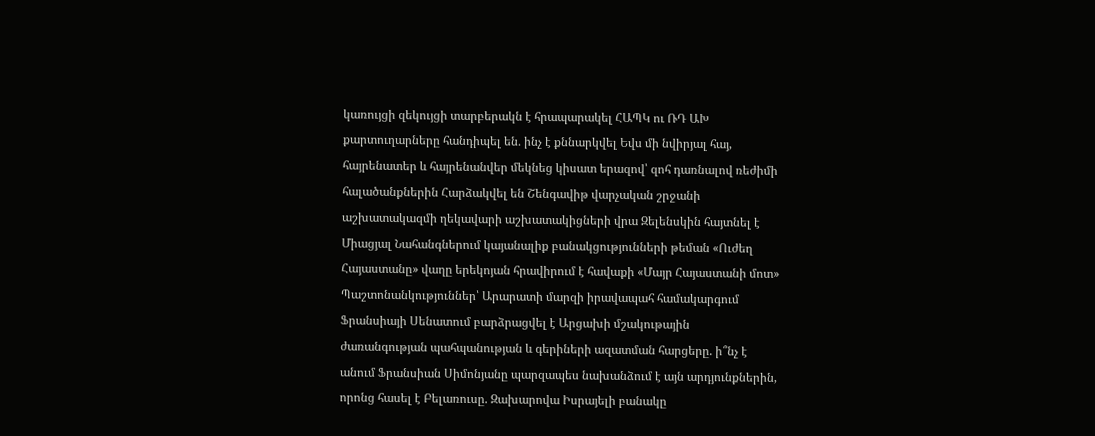կառույցի զեկույցի տարբերակն է հրապարակել ՀԱՊԿ ու ՌԴ ԱԽ քարտուղարները հանդիպել են․ ինչ է քննարկվել Եվս մի նվիրյալ հայ, հայրենատեր և հայրենանվեր մեկնեց կիսատ երազով՝ զոհ դառնալով ռեժիմի հալածանքներին Հարձակվել են Շենգավիթ վարչական շրջանի աշխատակազմի ղեկավարի աշխատակիցների վրա Զելենսկին հայտնել է Միացյալ Նահանգներում կայանալիք բանակցությունների թեման «Ուժեղ Հայաստանը» վաղը երեկոյան հրավիրում է հավաքի «Մայր Հայաստանի մոտ» Պաշտոնանկություններ՝ Արարատի մարզի իրավապահ համակարգում Ֆրանսիայի Սենատում բարձրացվել է Արցախի մշակութային ժառանգության պահպանության և գերիների ազատման հարցերը. ի՞նչ է անում Ֆրանսիան Սիմոնյանը պարզապես նախանձում է այն արդյունքներին, որոնց հասել է Բելառուսը. Զախարովա Իսրայելի բանակը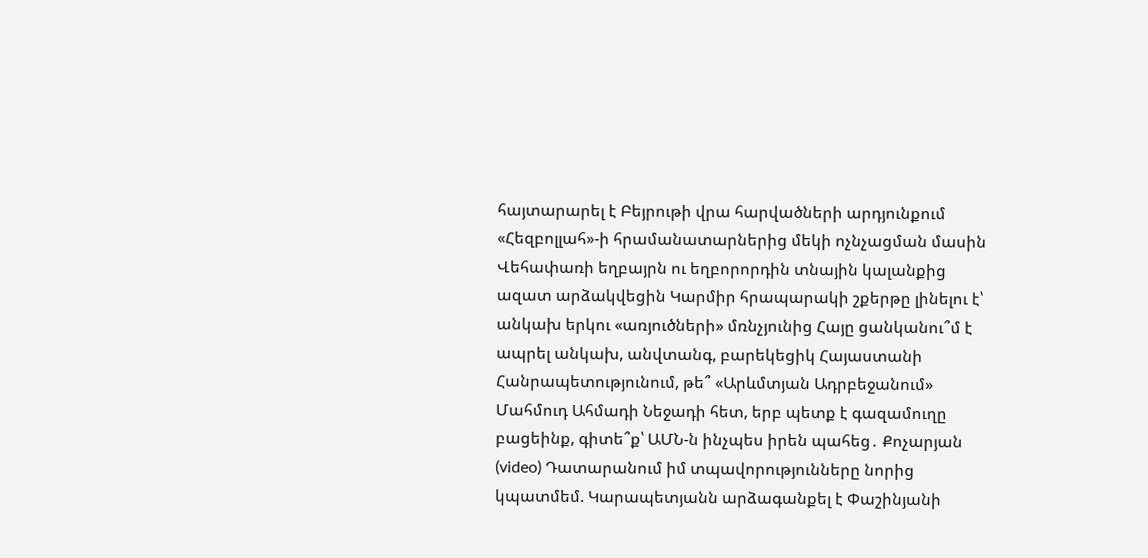հայտարարել է Բեյրութի վրա հարվածների արդյունքում «Հեզբոլլահ»-ի հրամանատարներից մեկի ոչնչացման մասին Վեհափառի եղբայրն ու եղբորորդին տնային կալանքից ազատ արձակվեցին Կարմիր հրապարակի շքերթը լինելու է՝ անկախ երկու «առյուծների» մռնչյունից Հայը ցանկանու՞մ է ապրել անկախ, անվտանգ, բարեկեցիկ Հայաստանի Հանրապետությունում, թե՞ «Արևմտյան Ադրբեջանում» Մահմուդ Ահմադի Նեջադի հետ, երբ պետք է գազամուղը բացեինք, գիտե՞ք՝ ԱՄՆ-ն ինչպես իրեն պահեց․ Քոչարյան (video) Դատարանում իմ տպավորությունները նորից կպատմեմ. Կարապետյանն արձագանքել է Փաշինյանի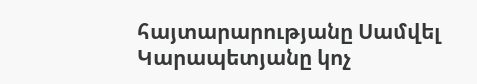հայտարարությանը Սամվել Կարապետյանը կոչ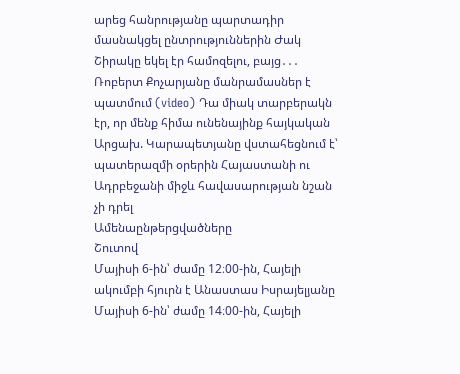արեց հանրությանը պարտադիր մասնակցել ընտրություններին Ժակ Շիրակը եկել էր համոզելու, բայց․․․ Ռոբերտ Քոչարյանը մանրամասներ է պատմում (video) Դա միակ տարբերակն էր, որ մենք հիմա ունենայինք հայկական Արցախ. Կարապետյանը վստահեցնում է՝ պատերազմի օրերին Հայաստանի ու Ադրբեջանի միջև հավասարության նշան չի դրել
Ամենաընթերցվածները
Շուտով
Մայիսի 6-ին՝ ժամը 12։00-ին, Հայելի ակումբի հյուրն է Անաստաս Իսրայելյանը Մայիսի 6-ին՝ ժամը 14։00-ին, Հայելի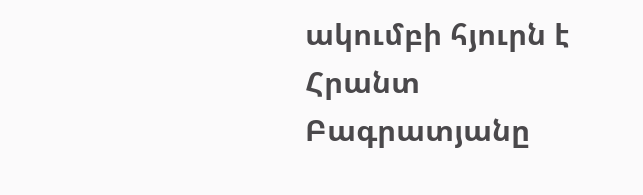ակումբի հյուրն է Հրանտ Բագրատյանը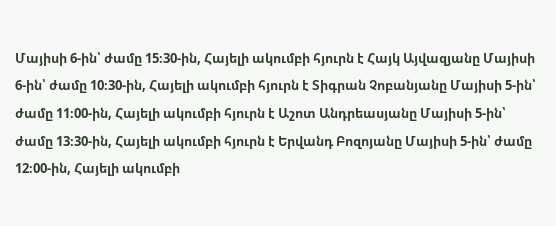Մայիսի 6-ին՝ ժամը 15։30-ին, Հայելի ակումբի հյուրն է Հայկ Այվազյանը Մայիսի 6-ին՝ ժամը 10։30-ին, Հայելի ակումբի հյուրն է Տիգրան Չոբանյանը Մայիսի 5-ին՝ ժամը 11։00-ին, Հայելի ակումբի հյուրն է Աշոտ Անդրեասյանը Մայիսի 5-ին՝ ժամը 13։30-ին, Հայելի ակումբի հյուրն է Երվանդ Բոզոյանը Մայիսի 5-ին՝ ժամը 12։00-ին, Հայելի ակումբի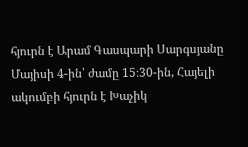հյուրն է Արամ Գասպարի Սարգսյանը Մայիսի 4-ին՝ ժամը 15։30-ին, Հայելի ակումբի հյուրն է Խաչիկ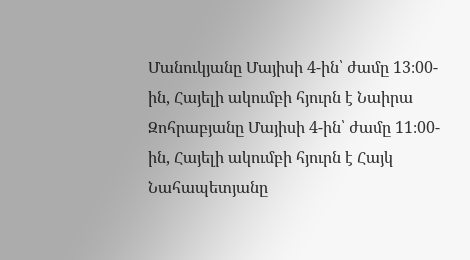Մանուկյանը Մայիսի 4-ին՝ ժամը 13։00-ին, Հայելի ակումբի հյուրն է Նաիրա Զոհրաբյանը Մայիսի 4-ին՝ ժամը 11։00-ին, Հայելի ակումբի հյուրն է Հայկ Նահապետյանը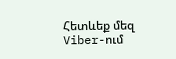Հետևեք մեզ Viber-ում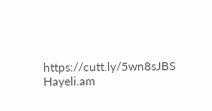https://cutt.ly/5wn8sJBS
Hayeli.am